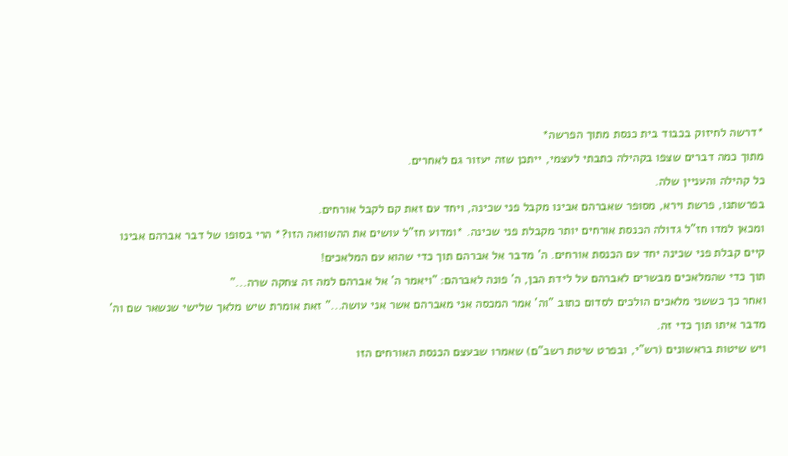*דרשה לחיזוק בכבוד בית כנסת מתוך הפרשה*
מתוך כמה דברים שצפו בקהילה כתבתי לעצמי, ייתכן שזה יעזור גם לאחרים.
כל קהילה והעניין שלה.
בפרשתנו, פרשת וירא, מסופר שאברהם אבינו מקבל פני שכינה, ויחד עם זאת קם לקבל אורחים.
ומכאן למדו חז"ל גדולה הכנסת אורחים יותר מקבלת פני שכינה. *ומדוע חז"ל עושים את ההשוואה הזו?* הרי בסופו של דבר אברהם אבינו קיים קבלת פני שכינה יחד עם הכנסת אורחים. ה' מדבר אל אברהם תוך כדי שהוא עם המלאכים!
תוך כדי שהמלאכים מבשרים לאברהם על לידת הבן, ה' פונה לאברהם: "ויאמר ה' אל אברהם למה זה צחקה שרה..."
ואחר כך כששני מלאכים הולכים לסדום כתוב "וה' אמר המכסה אני מאברהם אשר אני עושה..." זאת אומרת שיש מלאך שלישי שנשאר שם וה' מדבר איתו תוך כדי זה.
ויש שיטות בראשונים (רש"י, ובפרט שיטת רשב"ם) שאמרו שבעצם הכנסת האורחים הזו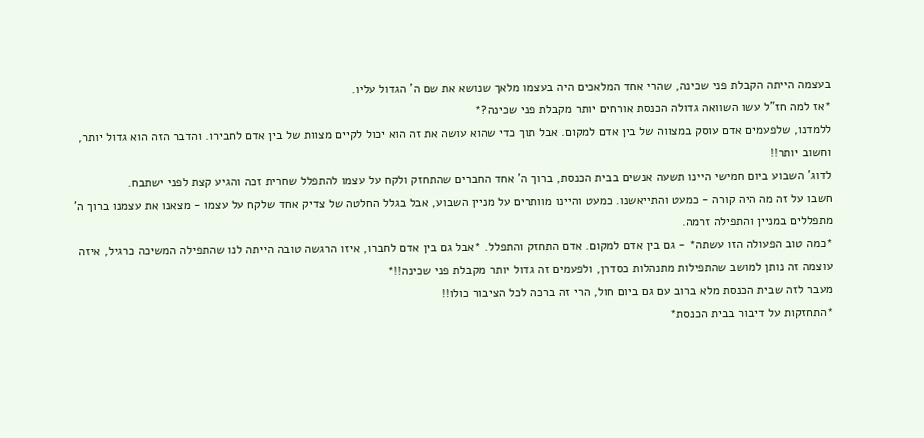בעצמה הייתה הקבלת פני שכינה, שהרי אחד המלאכים היה בעצמו מלאך שנושא את שם ה' הגדול עליו.
*אז למה חז"ל עשו השוואה גדולה הכנסת אורחים יותר מקבלת פני שכינה?*
ללמדנו, שלפעמים אדם עוסק במצווה של בין אדם למקום. אבל תוך כדי שהוא עושה את זה הוא יכול לקיים מצוות של בין אדם לחבירו. והדבר הזה הוא גדול יותר, וחשוב יותר!!
לדוג' השבוע ביום חמישי היינו תשעה אנשים בבית הכנסת, ברוך ה' אחד החברים שהתחזק ולקח על עצמו להתפלל שחרית זכה והגיע קצת לפני ישתבח.
חשבו על זה מה היה קורה - כמעט והתייאשנו. כמעט והיינו מוותרים על מניין השבוע, אבל בגלל החלטה של צדיק אחד שלקח על עצמו - מצאנו את עצמנו ברוך ה' מתפללים במניין והתפילה זרמה.
*כמה טוב הפעולה הזו עשתה* - גם בין אדם למקום. אדם התחזק והתפלל. *אבל גם בין אדם לחברו, איזו הרגשה טובה הייתה לנו שהתפילה המשיכה כרגיל, איזה עוצמה זה נותן למושב שהתפילות מתנהלות כסדרן, ולפעמים זה גדול יותר מקבלת פני שכינה!!*
מעבר לזה שבית הכנסת מלא ברוב עם גם ביום חול, הרי זה ברכה לכל הציבור כולו!!
*התחזקות על דיבור בבית הכנסת*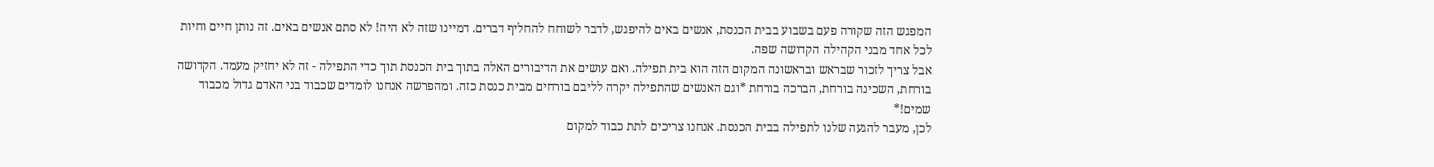המפגש הזה שקורה פעם בשבוע בבית הכנסת, אנשים באים להיפגש, לדבר לשוחח להחליף דברים. דמיינו שזה לא היה! לא סתם אנשים באים. זה נותן חיים וחיות לכל אחד מבני הקהילה הקדושה שפה.
אבל צריך לזכור שבראש ובראשונה המקום הזה הוא בית תפילה. ואם עושים את הדיבורים האלה בתוך בית הכנסת תוך כדי התפילה - זה לא יחזיק מעמד. הקדושה בורחת, השכינה בורחת, הברכה בורחת *וגם האנשים שהתפילה יקרה לליבם בורחים מבית כנסת כזה. ומהפרשה אנחנו לומדים שכבוד בני האדם גדול מכבוד שמים!*
לכן, מעבר להגעה שלנו לתפילה בבית הכנסת. אנחנו צריכים לתת כבוד למקום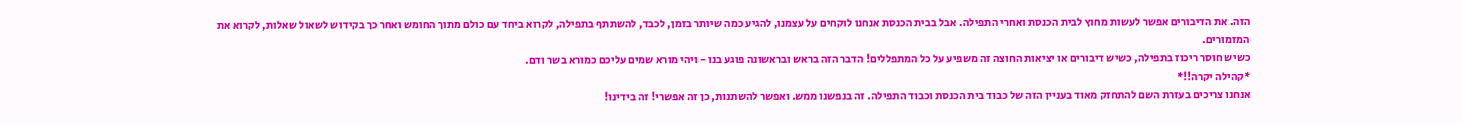הזה. את הדיבורים אפשר לעשות מחוץ לבית הכנסת ואחרי התפילה. אבל בבית הכנסת אנחנו לוקחים על עצמנו, להגיע כמה שיותר בזמן, לכבד, להשתתף בתפילה, לקרוא ביחד עם כולם מתוך החומש ואחר כך בקידוש לשאול שאלות, לקרוא את המזמורים.
כשיש חוסר ריכוז בתפילה, כשיש דיבורים או יציאות החוצה זה משפיע על כל המתפללים! הדבר הזה בראש ובראשונה פוגע בנו - ויהי מורא שמים עליכם כמורא בשר ודם.
*קהילה יקרה!!*
אנחנו צריכים בעזרת השם להתחזק מאוד בעניין הזה של כבוד בית הכנסת וכבוד התפילה. זה בנפשנו ממש. ואפשר להשתנות, כן זה אפשרי! זה בידינו!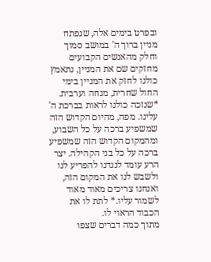ובפרט בימים אלה, שנפתח מניין ברוך ה' במושב סמוך וחלק מהאנשים הקבועים מחזקים שם את המניין, נתאמץ כולנו לחזק את המניין בימי החול שחרית, מנחה וערבית.
*שנזכה כולנו לראות בברכת ה' עלינו. מפה, מהיום הקדוש הזה שמשפיע ברכה על כל השבוע, ומהמקום הקדוש הזה שמשפיע ברכה על כל בני הקהילה. יצר הרע עומד לנגדנו להפריע לנו ולשבש לנו את המקום הזה, ואנחנו צריכים מאוד מאוד לשמור עליו.* לתת לו את הכבוד הראוי לו.
מתוך כמה דברים שצפו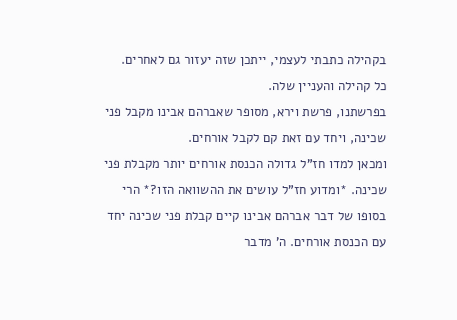בקהילה כתבתי לעצמי, ייתכן שזה יעזור גם לאחרים.
כל קהילה והעניין שלה.
בפרשתנו, פרשת וירא, מסופר שאברהם אבינו מקבל פני שכינה, ויחד עם זאת קם לקבל אורחים.
ומכאן למדו חז"ל גדולה הכנסת אורחים יותר מקבלת פני שכינה. *ומדוע חז"ל עושים את ההשוואה הזו?* הרי בסופו של דבר אברהם אבינו קיים קבלת פני שכינה יחד עם הכנסת אורחים. ה' מדבר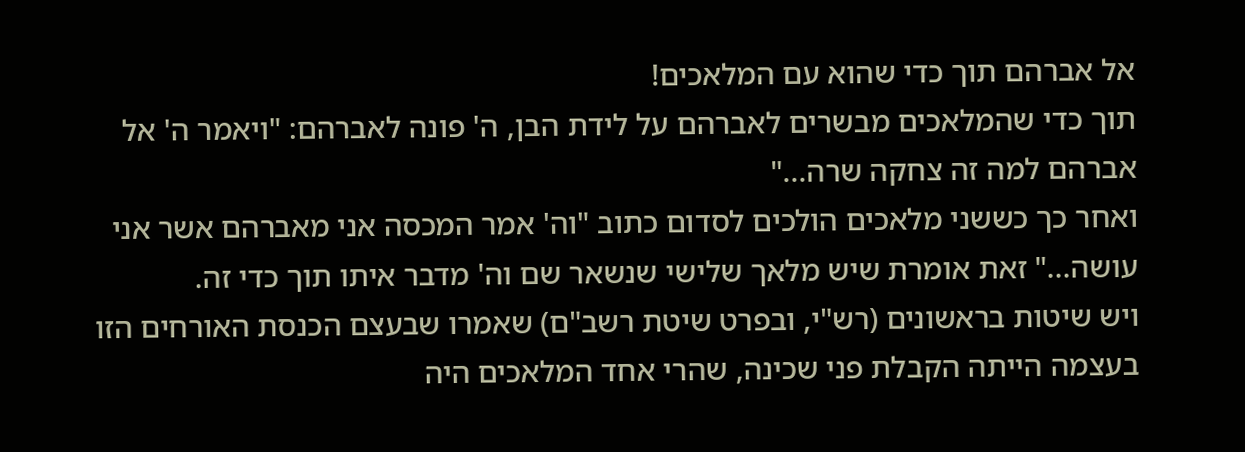אל אברהם תוך כדי שהוא עם המלאכים!
תוך כדי שהמלאכים מבשרים לאברהם על לידת הבן, ה' פונה לאברהם: "ויאמר ה' אל אברהם למה זה צחקה שרה..."
ואחר כך כששני מלאכים הולכים לסדום כתוב "וה' אמר המכסה אני מאברהם אשר אני עושה..." זאת אומרת שיש מלאך שלישי שנשאר שם וה' מדבר איתו תוך כדי זה.
ויש שיטות בראשונים (רש"י, ובפרט שיטת רשב"ם) שאמרו שבעצם הכנסת האורחים הזו בעצמה הייתה הקבלת פני שכינה, שהרי אחד המלאכים היה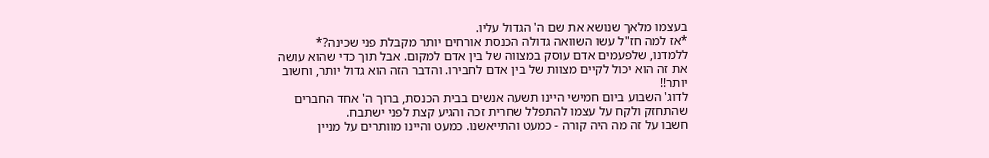בעצמו מלאך שנושא את שם ה' הגדול עליו.
*אז למה חז"ל עשו השוואה גדולה הכנסת אורחים יותר מקבלת פני שכינה?*
ללמדנו, שלפעמים אדם עוסק במצווה של בין אדם למקום. אבל תוך כדי שהוא עושה את זה הוא יכול לקיים מצוות של בין אדם לחבירו. והדבר הזה הוא גדול יותר, וחשוב יותר!!
לדוג' השבוע ביום חמישי היינו תשעה אנשים בבית הכנסת, ברוך ה' אחד החברים שהתחזק ולקח על עצמו להתפלל שחרית זכה והגיע קצת לפני ישתבח.
חשבו על זה מה היה קורה - כמעט והתייאשנו. כמעט והיינו מוותרים על מניין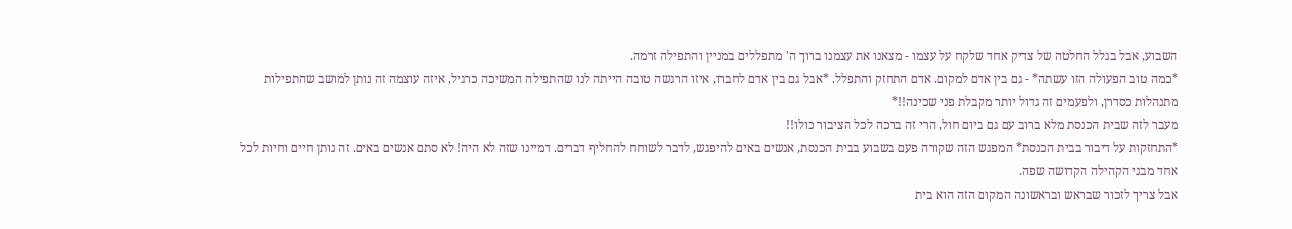השבוע, אבל בגלל החלטה של צדיק אחד שלקח על עצמו - מצאנו את עצמנו ברוך ה' מתפללים במניין והתפילה זרמה.
*כמה טוב הפעולה הזו עשתה* - גם בין אדם למקום. אדם התחזק והתפלל. *אבל גם בין אדם לחברו, איזו הרגשה טובה הייתה לנו שהתפילה המשיכה כרגיל, איזה עוצמה זה נותן למושב שהתפילות מתנהלות כסדרן, ולפעמים זה גדול יותר מקבלת פני שכינה!!*
מעבר לזה שבית הכנסת מלא ברוב עם גם ביום חול, הרי זה ברכה לכל הציבור כולו!!
*התחזקות על דיבור בבית הכנסת* המפגש הזה שקורה פעם בשבוע בבית הכנסת, אנשים באים להיפגש, לדבר לשוחח להחליף דברים. דמיינו שזה לא היה! לא סתם אנשים באים. זה נותן חיים וחיות לכל אחד מבני הקהילה הקדושה שפה.
אבל צריך לזכור שבראש ובראשונה המקום הזה הוא בית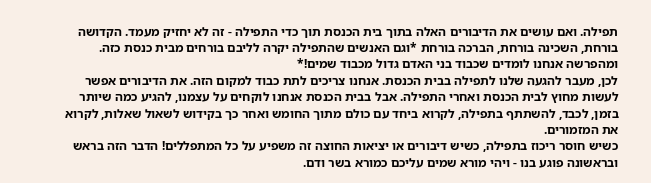תפילה. ואם עושים את הדיבורים האלה בתוך בית הכנסת תוך כדי התפילה - זה לא יחזיק מעמד. הקדושה בורחת, השכינה בורחת, הברכה בורחת *וגם האנשים שהתפילה יקרה לליבם בורחים מבית כנסת כזה. ומהפרשה אנחנו לומדים שכבוד בני האדם גדול מכבוד שמים!*
לכן, מעבר להגעה שלנו לתפילה בבית הכנסת. אנחנו צריכים לתת כבוד למקום הזה. את הדיבורים אפשר לעשות מחוץ לבית הכנסת ואחרי התפילה. אבל בבית הכנסת אנחנו לוקחים על עצמנו, להגיע כמה שיותר בזמן, לכבד, להשתתף בתפילה, לקרוא ביחד עם כולם מתוך החומש ואחר כך בקידוש לשאול שאלות, לקרוא את המזמורים.
כשיש חוסר ריכוז בתפילה, כשיש דיבורים או יציאות החוצה זה משפיע על כל המתפללים! הדבר הזה בראש ובראשונה פוגע בנו - ויהי מורא שמים עליכם כמורא בשר ודם.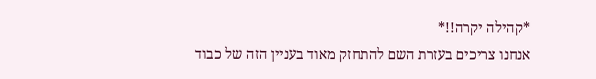*קהילה יקרה!!*
אנחנו צריכים בעזרת השם להתחזק מאוד בעניין הזה של כבוד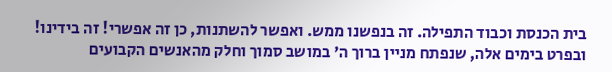בית הכנסת וכבוד התפילה. זה בנפשנו ממש. ואפשר להשתנות, כן זה אפשרי! זה בידינו!
ובפרט בימים אלה, שנפתח מניין ברוך ה' במושב סמוך וחלק מהאנשים הקבועים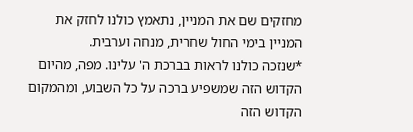מחזקים שם את המניין, נתאמץ כולנו לחזק את המניין בימי החול שחרית, מנחה וערבית.
*שנזכה כולנו לראות בברכת ה' עלינו. מפה, מהיום הקדוש הזה שמשפיע ברכה על כל השבוע, ומהמקום הקדוש הזה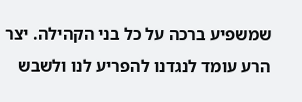שמשפיע ברכה על כל בני הקהילה. יצר הרע עומד לנגדנו להפריע לנו ולשבש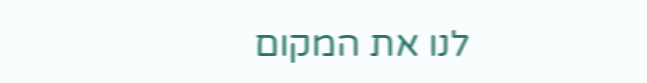לנו את המקום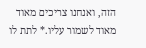הזה, ואנחנו צריכים מאוד מאוד לשמור עליו.* לתת לו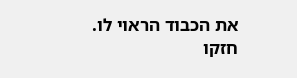את הכבוד הראוי לו.
חזקו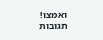ואמצו!
תגובות